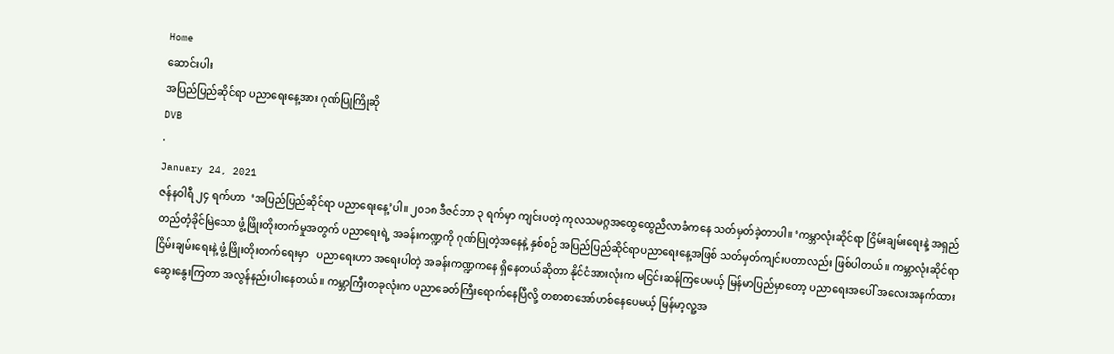Home
ဆောင်းပါး
အပြည်ပြည်ဆိုင်ရာ ပညာရေးနေ့အား ဂုဏ်ပြုကြိုဆို
DVB
·
January 24, 2021
ဇန်နဝါရီ ၂၄ ရက်ဟာ  ‘အပြည်ပြည်ဆိုင်ရာ ပညာရေးနေ့’ပါ။ ၂၀၁၈ ဒီဇင်ဘာ ၃ ရက်မှာ ကျင်းပတဲ့ ကုလသမဂ္ဂအထွေထွေညီလာခံကနေ သတ်မှတ်ခဲ့တာပါ။ ‘ကမ္ဘာလုံးဆိုင်ရာ ငြိမ်းချမ်းရေးနဲ့ အရှည်တည်တံ့ခိုင်မြဲသော ဖွံ့ဖြိုးတိုးတက်မှုအတွက် ပညာရေးရဲ့ အခန်းကဏ္ဍကို ဂုဏ်ပြုတဲ့အနေနဲ့ နှစ်စဉ် အပြည်ပြည်ဆိုင်ရာပညာရေးနေ့အဖြစ် သတ်မှတ်ကျင်းပတာလည်း ဖြစ်ပါတယ်။ ကမ္ဘာလုံးဆိုင်ရာငြိမ်းချမ်းရေးနဲ့ ဖွံ့ဖြိုးတိုးတက်ရေးမှာ   ပညာရေးဟာ အရေးပါတဲ့ အခန်းကဏ္ဍကနေ ရှိနေတယ်ဆိုတာ နိုင်ငံအားလုံးက မငြင်းဆန်ကြပေမယ့် မြန်မာပြည်မှာတော့ ပညာရေးအပေါ် အလေးအနက်ထား ဆွေးနွေးကြတာ အလွန်နည်းပါးနေတယ်။ ကမ္ဘာကြီးတခုလုံးက ပညာခေတ်ကြီးရောက်နေပြီလို့ တစာစာအော်ဟစ်နေပေမယ့် မြန်မာ့လူ့အ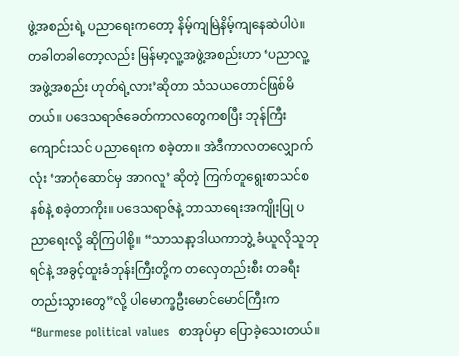ဖွဲ့အစည်းရဲ့ ပညာရေးကတော့ နိမ့်ကျမြဲနိမ့်ကျနေဆဲပါပဲ။ တခါတခါတော့လည်း မြန်မာ့လူ့အဖွဲ့အစည်းဟာ ‘ပညာလူ့အဖွဲ့အစည်း ဟုတ်ရဲ့လား’ဆိုတာ သံသယတောင်ဖြစ်မိတယ်။ ပဒေသရာဇ်ခေတ်ကာလတွေကစပြီး ဘုန်ကြီးကျောင်းသင် ပညာရေးက စခဲ့တာ။ အဲဒီကာလတလျှောက်လုံး ‘အာဂုံဆောင်မှ အာဂလူ’ ဆိုတဲ့ ကြက်တူရွေးစာသင်စနစ်နဲ့ စခဲ့တာကိုး။ ပဒေသရာဇ်နဲ့ ဘာသာရေးအကျိုးပြု ပညာရေးလို့ ဆိုကြပါစို့။ “သာသနာ့ဒါယကာဘွဲ့ ခံယူလိုသူဘုရင်နဲ့ အခွင့်ထူးခံဘုန်းကြီးတို့က တလှေတည်းစီး တခရီးတည်းသွားတွေ”လို့ ပါမောက္ခဦးမောင်မောင်ကြီးက “Burmese political values  စာအုပ်မှာ ပြောခဲ့သေးတယ်။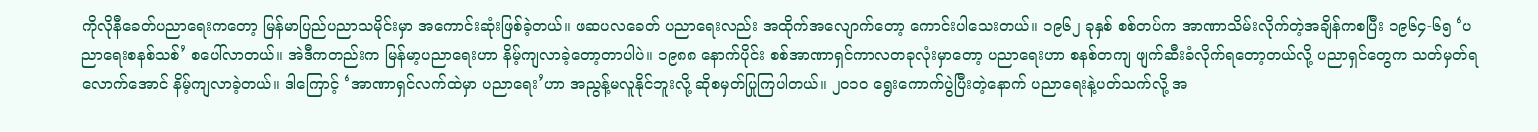ကိုလိုနီခေတ်ပညာရေးကတော့ မြန်မာပြည်ပညာသမိုင်းမှာ အကောင်းဆုံးဖြစ်ခဲ့တယ်။ ဖဆပလခေတ် ပညာရေးလည်း အထိုက်အလျောက်တော့ ကောင်းပါသေးတယ်။ ၁၉၆၂ ခုနှစ် စစ်တပ်က အာဏာသိမ်းလိုက်တဲ့အချိန်ကစပြီး ၁၉၆၄-၆၅ ‘ပညာရေးစနစ်သစ်’ စပေါ်လာတယ်။ အဲဒီကတည်းက မြန်မာ့ပညာရေးဟာ နိမ့်ကျလာခဲ့တော့တာပါပဲ။ ၁၉၈၈ နောက်ပိုင်း စစ်အာဏာရှင်ကာလတခုလုံးမှာတော့ ပညာရေးဟာ စနစ်တကျ ဖျက်ဆီးခံလိုက်ရတော့တယ်လို့ ပညာရှင်တွေက သတ်မှတ်ရလောက်အောင် နိမ့်ကျလာခဲ့တယ်။ ဒါကြောင့် ‘အာဏာရှင်လက်ထဲမှာ ပညာရေး’ဟာ အညွန့်မလူနိုင်ဘူးလို့ ဆိုစမှတ်ပြုကြပါတယ်။ ၂၀၁၀ ရွေးကောက်ပွဲပြီးတဲ့နောက် ပညာရေးနဲ့ပတ်သက်လို့ အ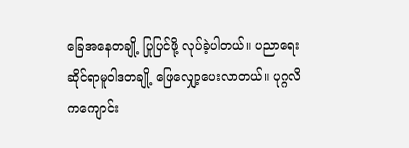ခြေအနေတချို့ ပြုပြင်ဖို့ လုပ်ခဲ့ပါတယ်။ ပညာရေးဆိုင်ရာမူဝါဒတချို့ ဖြေလျှော့ပေးလာတယ်။ ပုဂ္ဂလိကကျောင်း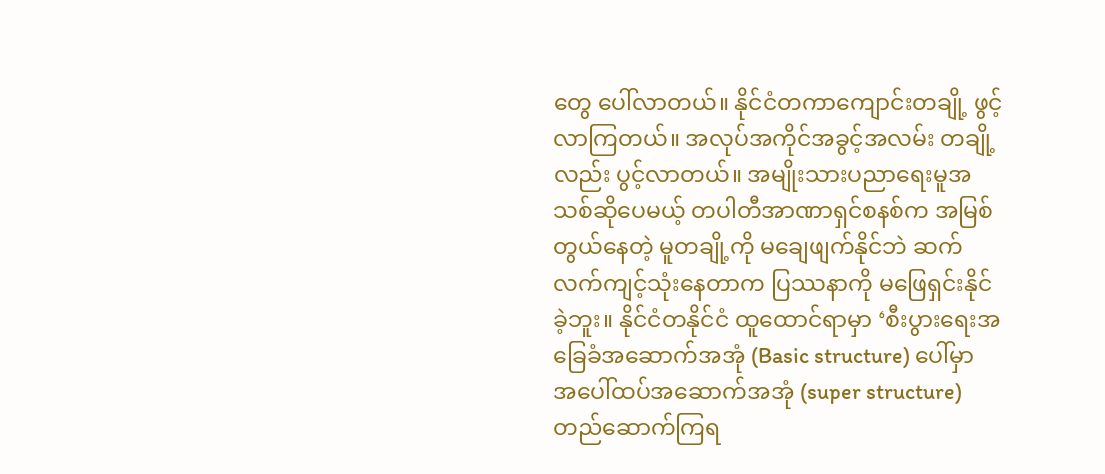တွေ ပေါ်လာတယ်။ နိုင်ငံတကာကျောင်းတချို့ ဖွင့်လာကြတယ်။ အလုပ်အကိုင်အခွင့်အလမ်း တချို့လည်း ပွင့်လာတယ်။ အမျိုးသားပညာရေးမူအသစ်ဆိုပေမယ့် တပါတီအာဏာရှင်စနစ်က အမြစ်တွယ်နေတဲ့ မူတချို့ကို မချေဖျက်နိုင်ဘဲ ဆက်လက်ကျင့်သုံးနေတာက ပြဿနာကို မဖြေရှင်းနိုင်ခဲ့ဘူး။ နိုင်ငံတနိုင်ငံ ထူထောင်ရာမှာ ‘စီးပွားရေးအခြေခံအဆောက်အအုံ (Basic structure) ပေါ်မှာ အပေါ်ထပ်အဆောက်အအုံ (super structure) တည်ဆောက်ကြရ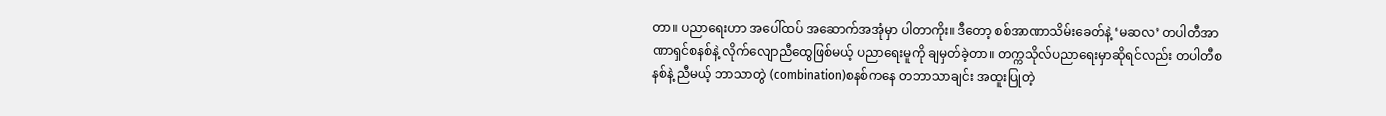တာ။ ပညာရေးဟာ အပေါ်ထပ် အဆောက်အအုံမှာ ပါတာကိုး။ ဒီတော့ စစ်အာဏာသိမ်းခေတ်နဲ့ ‘မဆလ’ တပါတီအာဏာရှင်စနစ်နဲ့ လိုက်လျောညီထွေဖြစ်မယ့် ပညာရေးမူကို ချမှတ်ခဲ့တာ။ တက္ကသိုလ်ပညာရေးမှာဆိုရင်လည်း တပါတီစနစ်နဲ့ ညီမယ့် ဘာသာတွဲ (combination)စနစ်ကနေ တဘာသာချင်း အထူးပြုတဲ့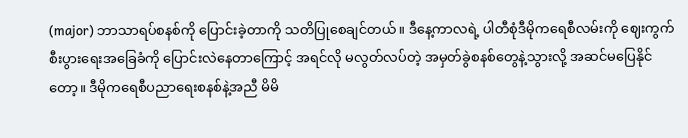(major) ဘာသာရပ်စနစ်ကို ပြောင်းခဲ့တာကို သတိပြုစေချင်တယ်။ ဒီနေ့ကာလရဲ့ ပါတီစုံဒီမိုကရေစီလမ်းကို ဈေးကွက်စီးပွားရေးအခြေခံကို ပြောင်းလဲနေတာကြောင့် အရင်လို မလွတ်လပ်တဲ့ အမှတ်ခွဲစနစ်တွေနဲ့သွားလို့ အဆင်မပြေနိုင်တော့။ ဒီမိုကရေစီပညာရေးစနစ်နဲ့အညီ မိမိ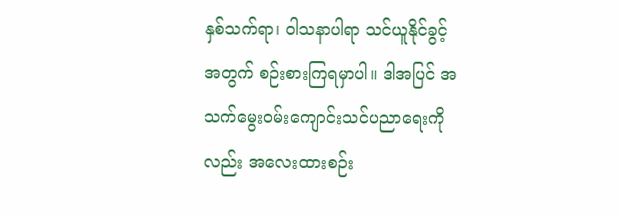နှစ်သက်ရာ၊ ဝါသနာပါရာ သင်ယူနိုင်ခွင့်အတွက် စဉ်းစားကြရမှာပါ။ ဒါအပြင် အသက်မွေးဝမ်းကျောင်းသင်ပညာရေးကိုလည်း အလေးထားစဉ်း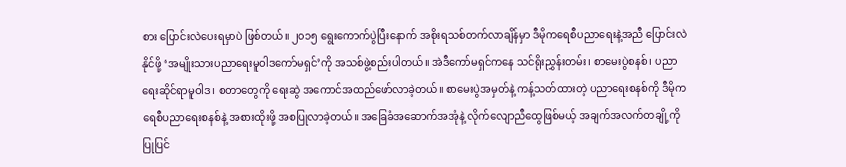စား ပြောင်းလဲပေးရမှာပဲ ဖြစ်တယ်။ ၂၀၁၅ ရွေးကောက်ပွဲပြီးနောက် အစိုးရသစ်တက်လာချိန်မှာ ဒီမိုကရေစီပညာရေးနဲ့အညီ ပြောင်းလဲနိုင်ဖို့ ‘အမျိုးသားပညာရေးမူဝါဒကော်မရှင်’ကို အသစ်ဖွဲ့စည်းပါတယ်။ အဲဒီကော်မရှင်ကနေ သင်ရိုးညွှန်းတမ်း၊ စာမေးပွဲစနစ်၊ ပညာရေးဆိုင်ရာမူဝါဒ၊ စတာတွေကို ရေးဆွဲ အကောင်အထည်ဖော်လာခဲ့တယ်။ စာမေးပွဲအမှတ်နဲ့ ကန့်သတ်ထားတဲ့ ပညာရေးစနစ်ကို ဒီမိုကရေစီပညာရေးစနစ်နဲ့ အစားထိုးဖို့ အစပြုလာခဲ့တယ်။ အခြေခံအဆောက်အအုံနဲ့ လိုက်လျောညီထွေဖြစ်မယ့် အချက်အလက်တချို့ကို ပြုပြင်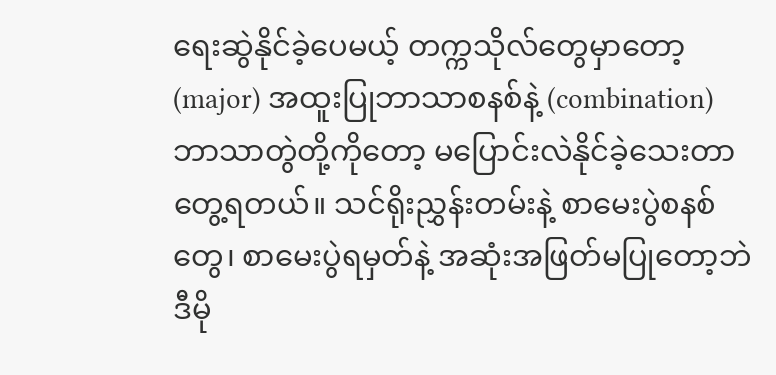ရေးဆွဲနိုင်ခဲ့ပေမယ့် တက္ကသိုလ်တွေမှာတော့ (major) အထူးပြုဘာသာစနစ်နဲ့ (combination) ဘာသာတွဲတို့ကိုတော့ မပြောင်းလဲနိုင်ခဲ့သေးတာ တွေ့ရတယ်။ သင်ရိုးညွှန်းတမ်းနဲ့ စာမေးပွဲစနစ်တွေ၊ စာမေးပွဲရမှတ်နဲ့ အဆုံးအဖြတ်မပြုတော့ဘဲ ဒီမို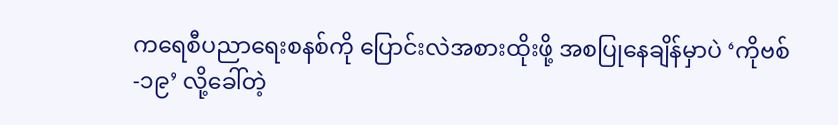ကရေစီပညာရေးစနစ်ကို ပြောင်းလဲအစားထိုးဖို့ အစပြုနေချိန်မှာပဲ ‘ကိုဗစ်-၁၉’ လို့ခေါ်တဲ့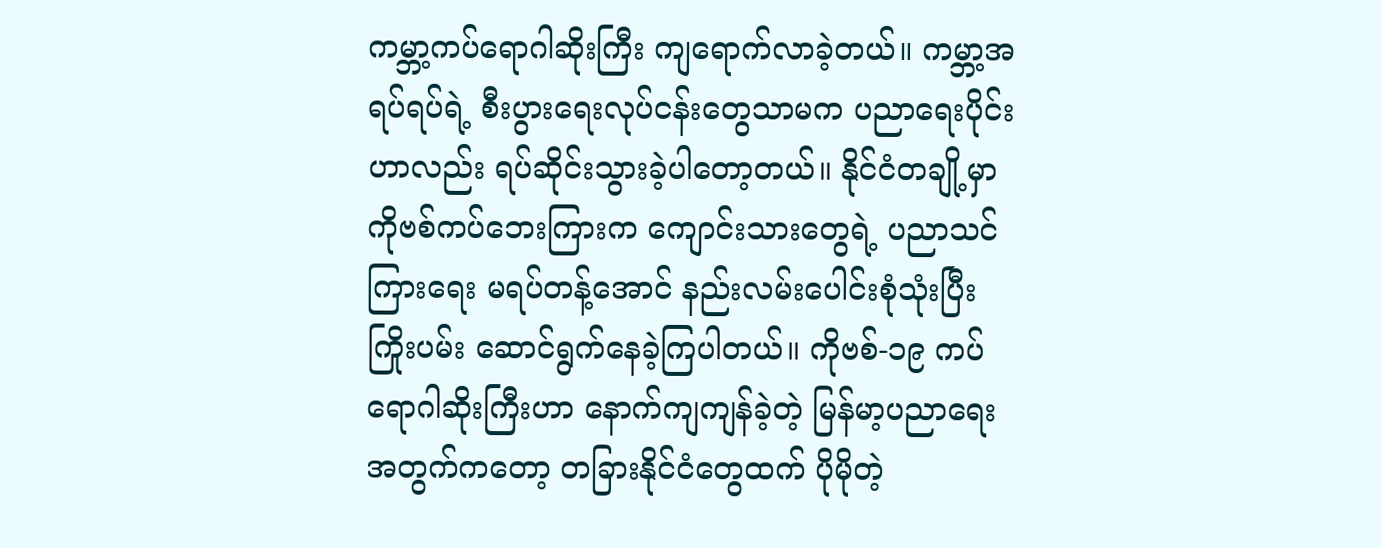ကမ္ဘာ့ကပ်ရောဂါဆိုးကြီး ကျရောက်လာခဲ့တယ်။ ကမ္ဘာ့အရပ်ရပ်ရဲ့ စီးပွားရေးလုပ်ငန်းတွေသာမက ပညာရေးပိုင်းဟာလည်း ရပ်ဆိုင်းသွားခဲ့ပါတော့တယ်။ နိုင်ငံတချို့မှာ ကိုဗစ်ကပ်ဘေးကြားက ကျောင်းသားတွေရဲ့ ပညာသင်ကြားရေး မရပ်တန့်အောင် နည်းလမ်းပေါင်းစုံသုံးပြီး ကြိုးပမ်း ဆောင်ရွက်နေခဲ့ကြပါတယ်။ ကိုဗစ်-၁၉ ကပ်ရောဂါဆိုးကြီးဟာ နောက်ကျကျန်ခဲ့တဲ့ မြန်မာ့ပညာရေးအတွက်ကတော့ တခြားနိုင်ငံတွေထက် ပိုမိုတဲ့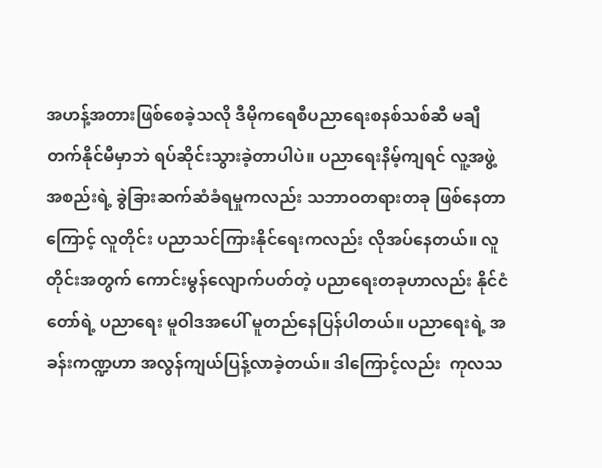အဟန့်အတားဖြစ်စေခဲ့သလို ဒီမိုကရေစီပညာရေးစနစ်သစ်ဆီ မချီတက်နိုင်မီမှာဘဲ ရပ်ဆိုင်းသွားခဲ့တာပါပဲ။ ပညာရေးနိမ့်ကျရင် လူ့အဖွဲ့အစည်းရဲ့ ခွဲခြားဆက်ဆံခံရမှုကလည်း သဘာဝတရားတခု ဖြစ်နေတာကြောင့် လူတိုင်း ပညာသင်ကြားနိုင်ရေးကလည်း လိုအပ်နေတယ်။ လူတိုင်းအတွက် ကောင်းမွန်လျောက်ပတ်တဲ့ ပညာရေးတခုဟာလည်း နိုင်ငံတော်ရဲ့ ပညာရေး မူဝါဒအပေါ် မူတည်နေပြန်ပါတယ်။ ပညာရေးရဲ့ အခန်းကဏ္ဍဟာ အလွန်ကျယ်ပြန့်လာခဲ့တယ်။ ဒါကြောင့်လည်း  ကုလသ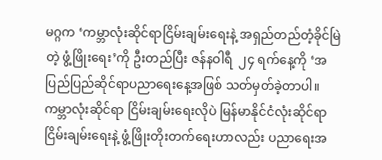မဂ္ဂက ‘ကမ္ဘာလုံးဆိုင်ရာငြိမ်းချမ်းရေးနဲ့ အရှည်တည်တံ့ခိုင်မြဲတဲ့ ဖွံ့ဖြိုးရေး’ကို ဦးတည်ပြီး ဇန်နဝါရီ  ၂၄ ရက်နေ့ကို ‘အပြည်ပြည်ဆိုင်ရာပညာရေးနေ့အဖြစ် သတ်မှတ်ခဲ့တာပါ။ ကမ္ဘာလုံးဆိုင်ရာ ငြိမ်းချမ်းရေးလိုပဲ မြန်မာနိုင်ငံလုံးဆိုင်ရာ ငြိမ်းချမ်းရေးနဲ့ ဖွံ့ဖြိုးတိုးတက်ရေးဟာလည်း ပညာရေးအ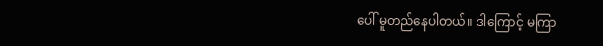ပေါ် မူတည်နေပါတယ်။ ဒါကြောင့် မကြာ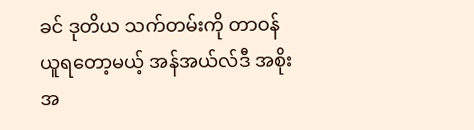ခင် ဒုတိယ သက်တမ်းကို တာဝန်ယူရတော့မယ့် အန်အယ်လ်ဒီ အစိုးအ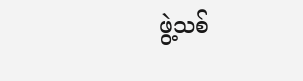ဖွဲ့သစ်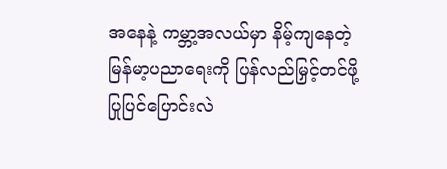အနေနဲ့ ကမ္ဘာ့အလယ်မှာ နိမ့်ကျနေတဲ့ မြန်မာ့ပညာရေးကို ပြန်လည်မြှင့်တင်ဖို့ ပြုပြင်ပြောင်းလဲ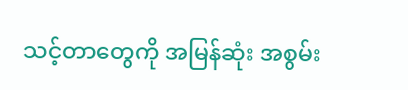သင့်တာတွေကို အမြန်ဆုံး အစွမ်း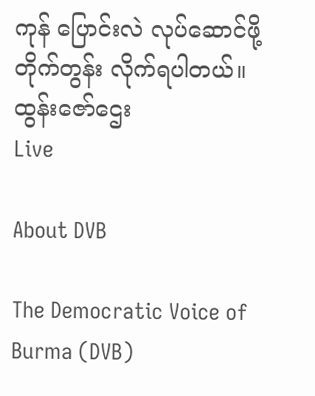ကုန် ပြောင်းလဲ လုပ်ဆောင်ဖို့ တိုက်တွန်း လိုက်ရပါတယ်။   ထွန်းဇော်ဌေး
Live

About DVB

The Democratic Voice of Burma (DVB)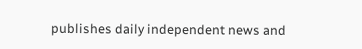publishes daily independent news and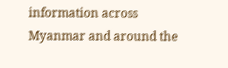information across Myanmar and around the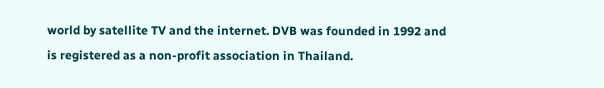world by satellite TV and the internet. DVB was founded in 1992 and is registered as a non-profit association in Thailand.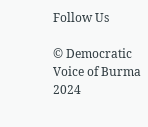Follow Us

© Democratic Voice of Burma 2024